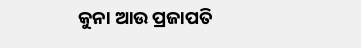କୁନା ଆଉ ପ୍ରଜାପତି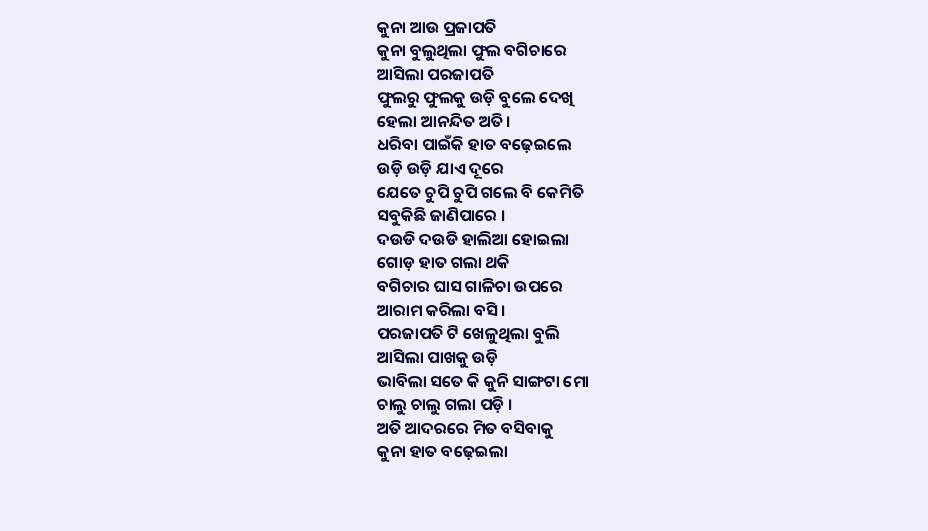କୁନା ଆଉ ପ୍ରଜାପତି
କୁନା ବୁଲୁଥିଲା ଫୁଲ ବଗିଚାରେ
ଆସିଲା ପରଜାପତି
ଫୁଲରୁ ଫୁଲକୁ ଉଡ଼ି ବୁଲେ ଦେଖି
ହେଲା ଆନନ୍ଦିତ ଅତି।
ଧରିବା ପାଇଁକି ହାତ ବଢ଼େଇଲେ
ଉଡ଼ି ଉଡ଼ି ଯାଏ ଦୂରେ
ଯେତେ ଚୁପି ଚୁପି ଗଲେ ବି କେମିତି
ସବୁକିଛି ଜାଣିପାରେ ।
ଦଉଡି ଦଉଡି ହାଲିଆ ହୋଇଲା
ଗୋଡ଼ ହାତ ଗଲା ଥକି
ବଗିଚାର ଘାସ ଗାଳିଚା ଉପରେ
ଆରାମ କରିଲା ବସି ।
ପରଜାପତି ଟି ଖେଳୁଥିଲା ବୁଲି
ଆସିଲା ପାଖକୁ ଉଡ଼ି
ଭାବିଲା ସତେ କି କୁନି ସାଙ୍ଗଟା ମୋ
ଚାଲୁ ଚାଲୁ ଗଲା ପଡ଼ି ।
ଅତି ଆଦରରେ ମିତ ବସିବାକୁ
କୁନା ହାତ ବଢ଼େଇଲା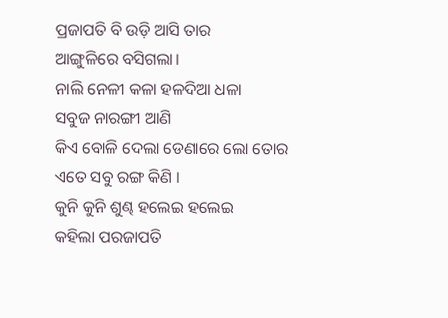ପ୍ରଜାପତି ବି ଉଡ଼ି ଆସି ତାର
ଆଙ୍ଗୁଳିରେ ବସିଗଲା।
ନାଲି ନେଳୀ କଳା ହଳଦିଆ ଧଳା
ସବୁଜ ନାରଙ୍ଗୀ ଆଣି
କିଏ ବୋଳି ଦେଲା ଡେଣାରେ ଲୋ ତୋର
ଏତେ ସବୁ ରଙ୍ଗ କିଣି ।
କୁନି କୁନି ଶୁଣ୍ଢ ହଲେଇ ହଲେଇ
କହିଲା ପରଜାପତି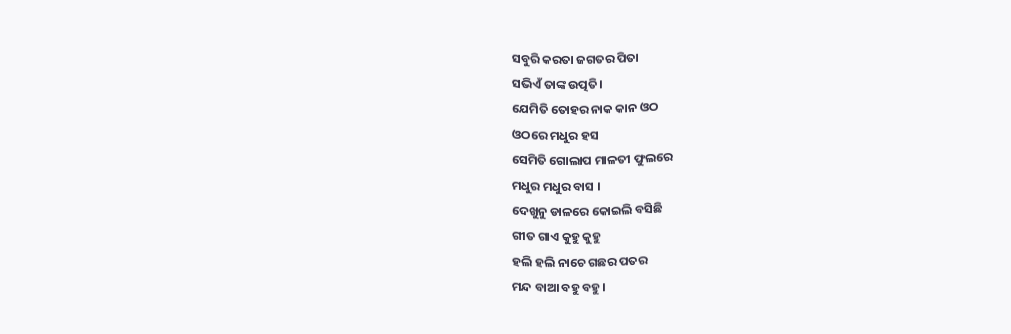ସବୁରି କରତା ଜଗତର ପିତା
ସଭିଏଁ ତାଙ୍କ ଉତ୍ପତି।
ଯେମିତି ତୋହର ନାକ କାନ ଓଠ
ଓଠରେ ମଧୁର ହସ
ସେମିତି ଗୋଲାପ ମାଳତୀ ଫୁଲରେ
ମଧୁର ମଧୁର ବାସ ।
ଦେଖୁନୁ ଡାଳରେ କୋଇଲି ବସିଛି
ଗୀତ ଗାଏ କୁହୁ କୁହୁ
ହଲି ହଲି ନାଚେ ଗଛର ପତର
ମନ୍ଦ ବାଆ ବହୁ ବହୁ।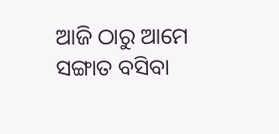ଆଜି ଠାରୁ ଆମେ ସଙ୍ଗାତ ବସିବା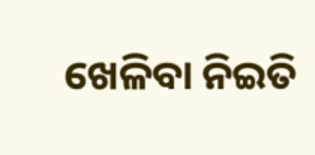ଖେଳିବା ନିଇତି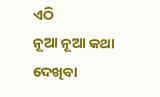ଏଠି
ନୂଆ ନୂଆ କଥା ଦେଖିବା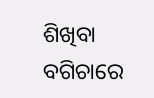ଶିଖିବା
ବଗିଚାରେ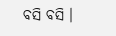ବସି ବସି ।